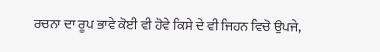ਰਚਨਾ ਦਾ ਰੂਪ ਭਾਵੇ ਕੋਈ ਵੀ ਹੋਵੇ ਕਿਸੇ ਦੇ ਵੀ ਜਿਹਨ ਵਿਚੋ ਉਪਜੇ,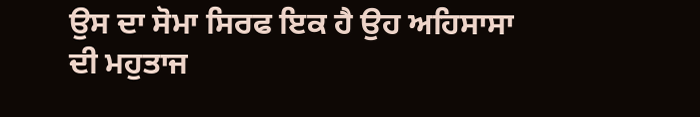ਉਸ ਦਾ ਸੋਮਾ ਸਿਰਫ ਇਕ ਹੈ ਉਹ ਅਹਿਸਾਸਾ ਦੀ ਮਹੁਤਾਜ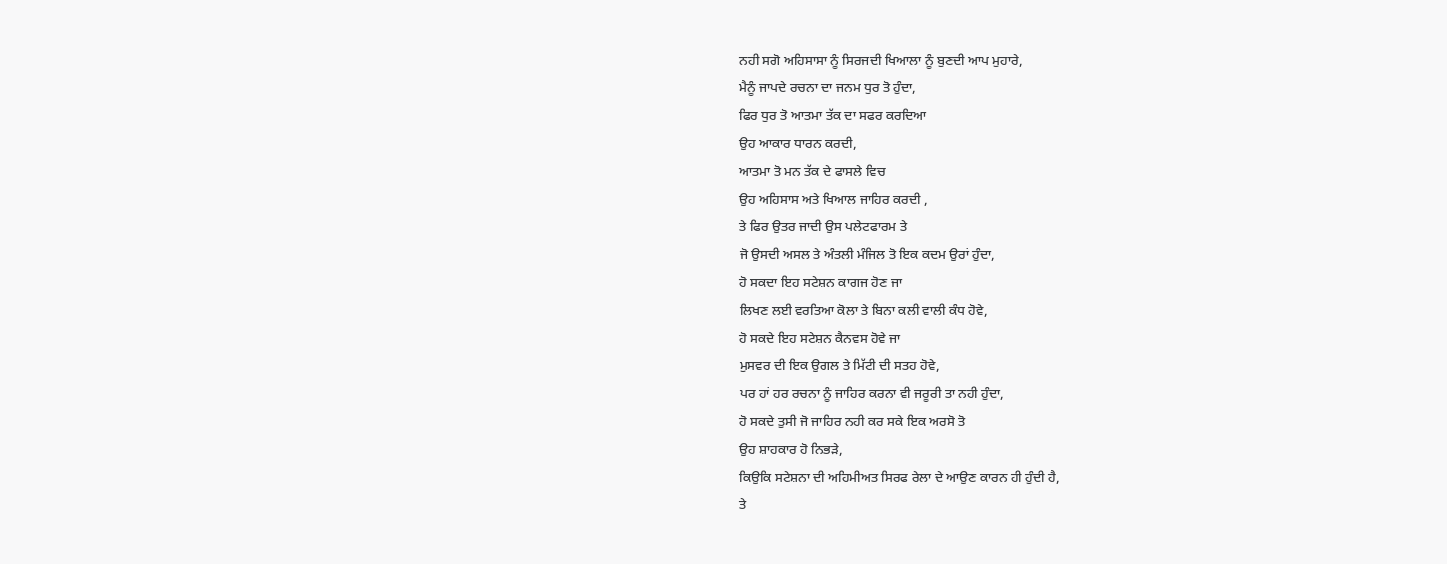ਨਹੀ ਸਗੋ ਅਹਿਸਾਸਾ ਨੂੰ ਸਿਰਜਦੀ ਖਿਆਲਾ ਨੂੰ ਬੁਣਦੀ ਆਪ ਮੁਹਾਰੇ,
ਮੈਨੂੰ ਜਾਪਦੇ ਰਚਨਾ ਦਾ ਜਨਮ ਧੁਰ ਤੋ ਹੁੰਦਾ,
ਫਿਰ ਧੁਰ ਤੋ ਆਤਮਾ ਤੱਕ ਦਾ ਸਫਰ ਕਰਦਿਆ
ਉਹ ਆਕਾਰ ਧਾਰਨ ਕਰਦੀ,
ਆਤਮਾ ਤੋ ਮਨ ਤੱਕ ਦੇ ਫਾਸਲੇ ਵਿਚ
ਉਹ ਅਹਿਸਾਸ ਅਤੇ ਖਿਆਲ ਜਾਹਿਰ ਕਰਦੀ ,
ਤੇ ਫਿਰ ਉਤਰ ਜਾਦੀ ਉਸ ਪਲੇਟਫਾਰਮ ਤੇ
ਜੋ ਉਸਦੀ ਅਸਲ ਤੇ ਅੰਤਲੀ ਮੰਜਿਲ ਤੋ ਇਕ ਕਦਮ ਉਰਾਂ ਹੁੰਦਾ,
ਹੋ ਸਕਦਾ ਇਹ ਸਟੇਸ਼ਨ ਕਾਗਜ ਹੋਣ ਜਾ
ਲਿਖਣ ਲਈ ਵਰਤਿਆ ਕੋਲਾ ਤੇ ਬਿਨਾ ਕਲੀ ਵਾਲੀ ਕੰਧ ਹੋਵੇ,
ਹੋ ਸਕਦੇ ਇਹ ਸਟੇਸ਼ਨ ਕੈਨਵਸ ਹੋਵੇ ਜਾ
ਮੁਸਵਰ ਦੀ ਇਕ ਉਗਲ ਤੇ ਮਿੱਟੀ ਦੀ ਸਤਹ ਹੋਵੇ,
ਪਰ ਹਾਂ ਹਰ ਰਚਨਾ ਨੂੰ ਜਾਹਿਰ ਕਰਨਾ ਵੀ ਜਰੂਰੀ ਤਾ ਨਹੀ ਹੁੰਦਾ,
ਹੋ ਸਕਦੇ ਤੁਸੀ ਜੋ ਜਾਹਿਰ ਨਹੀ ਕਰ ਸਕੇ ਇਕ ਅਰਸੋ ਤੋ
ਉਹ ਸ਼ਾਹਕਾਰ ਹੋ ਨਿਭੜੇ,
ਕਿਉਕਿ ਸਟੇਸ਼ਨਾ ਦੀ ਅਹਿਮੀਅਤ ਸਿਰਫ ਰੇਲਾ ਦੇ ਆਉਣ ਕਾਰਨ ਹੀ ਹੁੰਦੀ ਹੈ,
ਤੇ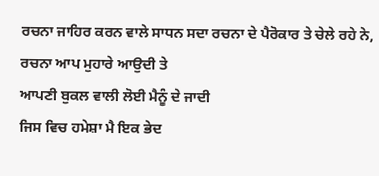ਰਚਨਾ ਜਾਹਿਰ ਕਰਨ ਵਾਲੇ ਸਾਧਨ ਸਦਾ ਰਚਨਾ ਦੇ ਪੈਰੋਕਾਰ ਤੇ ਚੇਲੇ ਰਹੇ ਨੇ,
ਰਚਨਾ ਆਪ ਮੁਹਾਰੇ ਆਉਦੀ ਤੇ
ਆਪਣੀ ਬੁਕਲ ਵਾਲੀ ਲੋਈ ਮੈਨੂੰ ਦੇ ਜਾਦੀ
ਜਿਸ ਵਿਚ ਹਮੇਸ਼ਾ ਮੈ ਇਕ ਭੇਦ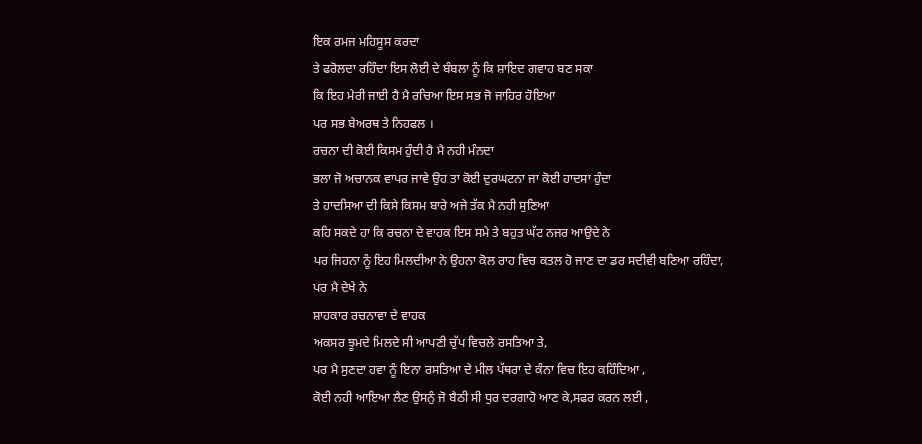ਇਕ ਰਮਜ ਮਹਿਸੂਸ ਕਰਦਾ
ਤੇ ਫਰੋਲਦਾ ਰਹਿੰਦਾ ਇਸ ਲੋਈ ਦੇ ਬੰਬਲਾ ਨੂੰ ਕਿ ਸ਼ਾਇਦ ਗਵਾਹ ਬਣ ਸਕਾ
ਕਿ ਇਹ ਮੇਰੀ ਜਾਈ ਹੈ ਮੈ ਰਚਿਆ ਇਸ ਸਭ ਜੋ ਜਾਹਿਰ ਹੋਇਆ
ਪਰ ਸਭ ਬੇਅਰਥ ਤੇ ਨਿਹਫਲ ।
ਰਚਨਾ ਦੀ ਕੋਈ ਕਿਸਮ ਹੁੰਦੀ ਹੈ ਮੈ ਨਹੀ ਮੰਨਦਾ
ਭਲਾ ਜੋ ਅਚਾਨਕ ਵਾਪਰ ਜਾਵੇ ਉਹ ਤਾ ਕੋਈ ਦੁਰਘਟਨਾ ਜਾ ਕੋਈ ਹਾਦਸਾ ਹੁੰਦਾ
ਤੇ ਹਾਦਸਿਆ ਦੀ ਕਿਸੇ ਕਿਸਮ ਬਾਰੇ ਅਜੇ ਤੱਕ ਮੈ ਨਹੀ ਸੁਣਿਆ
ਕਹਿ ਸਕਦੇ ਹਾ ਕਿ ਰਚਨਾ ਦੇ ਵਾਹਕ ਇਸ ਸਮੇ ਤੇ ਬਹੁਤ ਘੱਟ ਨਜਰ ਆਉਦੇ ਨੇ
ਪਰ ਜਿਹਨਾ ਨੂੰ ਇਹ ਮਿਲਦੀਆ ਨੇ ਉਹਨਾ ਕੋਲ ਰਾਹ ਵਿਚ ਕਤਲ ਹੋ ਜਾਣ ਦਾ ਡਰ ਸਦੀਵੀ ਬਣਿਆ ਰਹਿੰਦਾ,
ਪਰ ਮੈ ਦੇਖੇ ਨੇ
ਸ਼ਾਹਕਾਰ ਰਚਨਾਵਾ ਦੇ ਵਾਹਕ
ਅਕਸਰ ਝੂਮਦੇ ਮਿਲਦੇ ਸੀ ਆਪਣੀ ਚੁੱਪ ਵਿਚਲੇ ਰਸਤਿਆ ਤੇ,
ਪਰ ਮੈ ਸੁਣਦਾ ਹਵਾ ਨੂੰ ਇਨਾ ਰਸਤਿਆ ਦੇ ਮੀਲ ਪੱਥਰਾ ਦੇ ਕੰਨਾ ਵਿਚ ਇਹ ਕਹਿੰਦਿਆ ,
ਕੋਈ ਨਹੀ ਆਇਆ ਲੈਣ ਉਸਨੁੰ ਜੋ ਬੈਠੀ ਸੀ ਧੁਰ ਦਰਗਾਹੋ ਆਣ ਕੇ,ਸਫਰ ਕਰਨ ਲਈ ,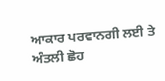ਆਕਾਰ ਪਰਵਾਨਗੀ ਲਈ ਤੇ ਅੰਤਲੀ ਛੋਹ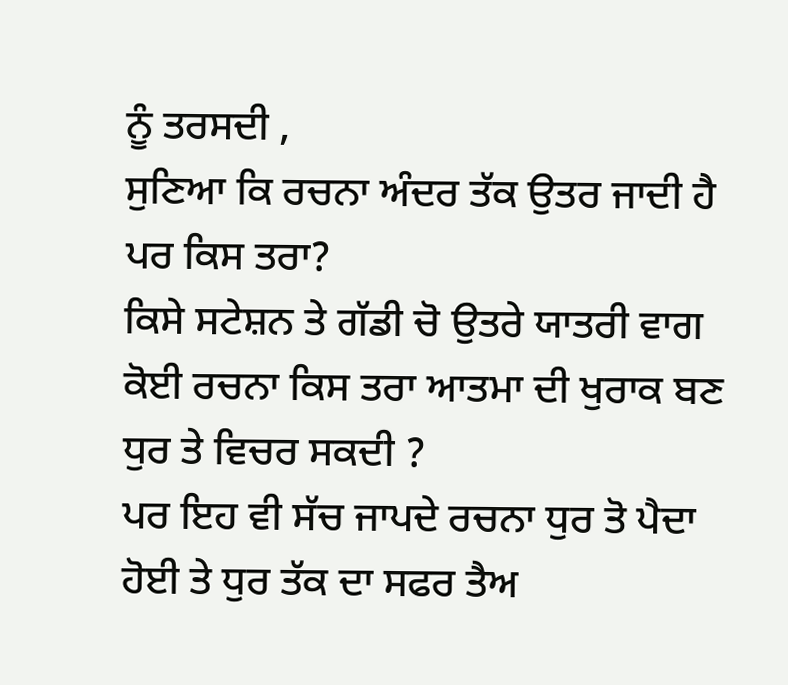ਨੂੰ ਤਰਸਦੀ ,
ਸੁਣਿਆ ਕਿ ਰਚਨਾ ਅੰਦਰ ਤੱਕ ਉਤਰ ਜਾਦੀ ਹੈ ਪਰ ਕਿਸ ਤਰਾ?
ਕਿਸੇ ਸਟੇਸ਼ਨ ਤੇ ਗੱਡੀ ਚੋ ਉਤਰੇ ਯਾਤਰੀ ਵਾਗ ਕੋਈ ਰਚਨਾ ਕਿਸ ਤਰਾ ਆਤਮਾ ਦੀ ਖੁਰਾਕ ਬਣ ਧੁਰ ਤੇ ਵਿਚਰ ਸਕਦੀ ?
ਪਰ ਇਹ ਵੀ ਸੱਚ ਜਾਪਦੇ ਰਚਨਾ ਧੁਰ ਤੋ ਪੈਦਾ ਹੋਈ ਤੇ ਧੁਰ ਤੱਕ ਦਾ ਸਫਰ ਤੈਅ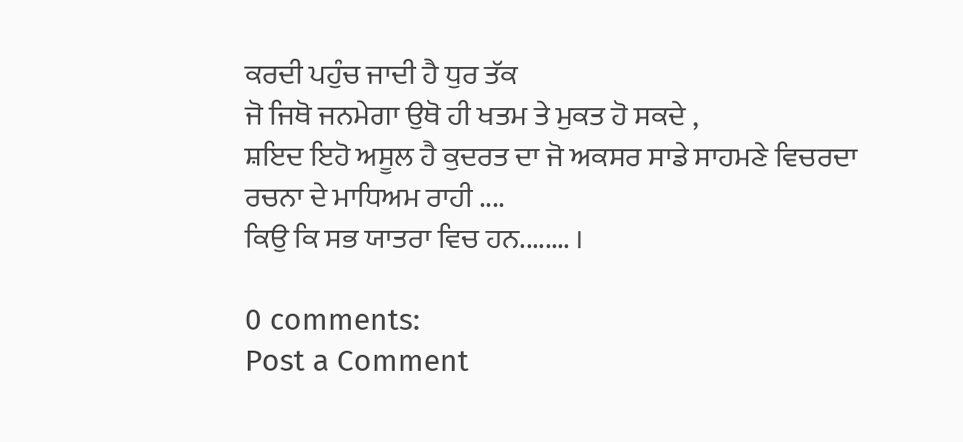ਕਰਦੀ ਪਹੁੰਚ ਜਾਦੀ ਹੈ ਧੁਰ ਤੱਕ
ਜੋ ਜਿਥੋ ਜਨਮੇਗਾ ਉਥੋ ਹੀ ਖਤਮ ਤੇ ਮੁਕਤ ਹੋ ਸਕਦੇ ,
ਸ਼ਇਦ ਇਹੋ ਅਸੂਲ ਹੈ ਕੁਦਰਤ ਦਾ ਜੋ ਅਕਸਰ ਸਾਡੇ ਸਾਹਮਣੇ ਵਿਚਰਦਾ ਰਚਨਾ ਦੇ ਮਾਧਿਅਮ ਰਾਹੀ ....
ਕਿਉ ਕਿ ਸਭ ਯਾਤਰਾ ਵਿਚ ਹਨ........ ।

0 comments:
Post a Comment